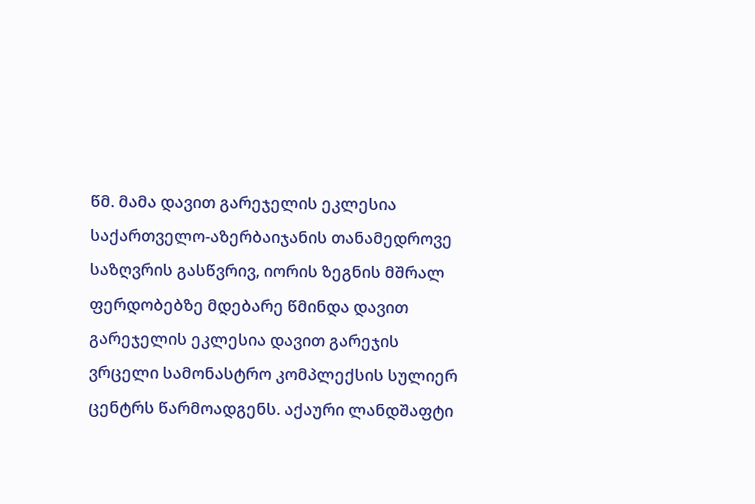წმ. მამა დავით გარეჯელის ეკლესია
საქართველო-აზერბაიჯანის თანამედროვე საზღვრის გასწვრივ, იორის ზეგნის მშრალ ფერდობებზე მდებარე წმინდა დავით გარეჯელის ეკლესია დავით გარეჯის ვრცელი სამონასტრო კომპლექსის სულიერ ცენტრს წარმოადგენს. აქაური ლანდშაფტი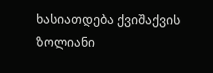ხასიათდება ქვიშაქვის ზოლიანი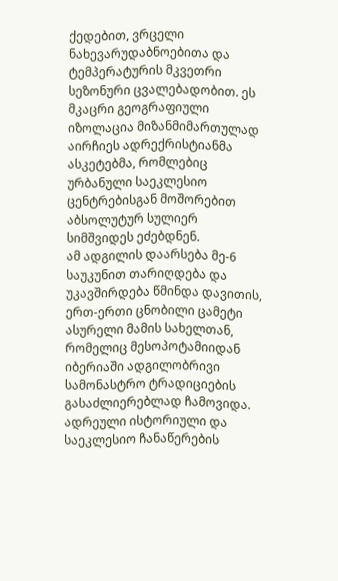ქედებით, ვრცელი ნახევარუდაბნოებითა და ტემპერატურის მკვეთრი სეზონური ცვალებადობით. ეს მკაცრი გეოგრაფიული იზოლაცია მიზანმიმართულად აირჩიეს ადრექრისტიანმა ასკეტებმა, რომლებიც ურბანული საეკლესიო ცენტრებისგან მოშორებით აბსოლუტურ სულიერ სიმშვიდეს ეძებდნენ.
ამ ადგილის დაარსება მე-6 საუკუნით თარიღდება და უკავშირდება წმინდა დავითის, ერთ-ერთი ცნობილი ცამეტი ასურელი მამის სახელთან, რომელიც მესოპოტამიიდან იბერიაში ადგილობრივი სამონასტრო ტრადიციების გასაძლიერებლად ჩამოვიდა. ადრეული ისტორიული და საეკლესიო ჩანაწერების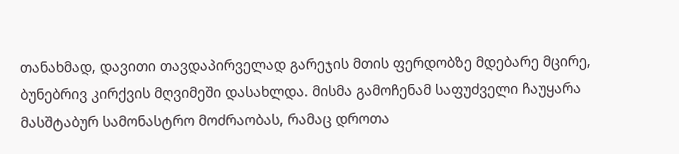თანახმად, დავითი თავდაპირველად გარეჯის მთის ფერდობზე მდებარე მცირე, ბუნებრივ კირქვის მღვიმეში დასახლდა. მისმა გამოჩენამ საფუძველი ჩაუყარა მასშტაბურ სამონასტრო მოძრაობას, რამაც დროთა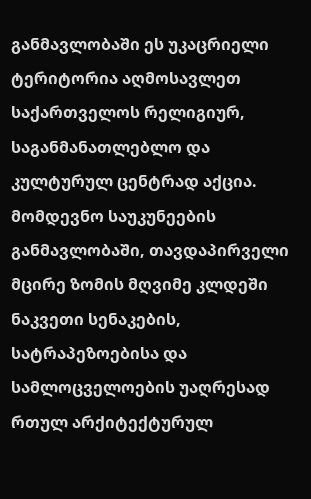განმავლობაში ეს უკაცრიელი ტერიტორია აღმოსავლეთ საქართველოს რელიგიურ, საგანმანათლებლო და კულტურულ ცენტრად აქცია.
მომდევნო საუკუნეების განმავლობაში, თავდაპირველი მცირე ზომის მღვიმე კლდეში ნაკვეთი სენაკების, სატრაპეზოებისა და სამლოცველოების უაღრესად რთულ არქიტექტურულ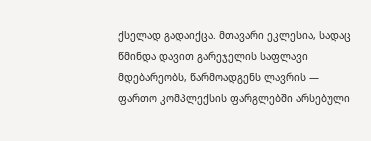ქსელად გადაიქცა. მთავარი ეკლესია, სადაც წმინდა დავით გარეჯელის საფლავი მდებარეობს, წარმოადგენს ლავრის — ფართო კომპლექსის ფარგლებში არსებული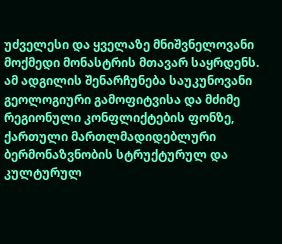უძველესი და ყველაზე მნიშვნელოვანი მოქმედი მონასტრის მთავარ საყრდენს. ამ ადგილის შენარჩუნება საუკუნოვანი გეოლოგიური გამოფიტვისა და მძიმე რეგიონული კონფლიქტების ფონზე, ქართული მართლმადიდებლური ბერმონაზვნობის სტრუქტურულ და კულტურულ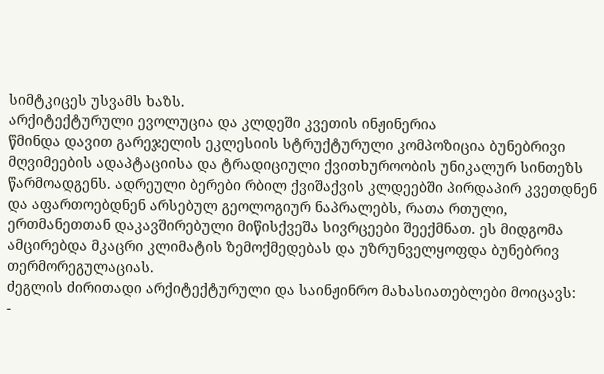სიმტკიცეს უსვამს ხაზს.
არქიტექტურული ევოლუცია და კლდეში კვეთის ინჟინერია
წმინდა დავით გარეჯელის ეკლესიის სტრუქტურული კომპოზიცია ბუნებრივი მღვიმეების ადაპტაციისა და ტრადიციული ქვითხუროობის უნიკალურ სინთეზს წარმოადგენს. ადრეული ბერები რბილ ქვიშაქვის კლდეებში პირდაპირ კვეთდნენ და აფართოებდნენ არსებულ გეოლოგიურ ნაპრალებს, რათა რთული, ერთმანეთთან დაკავშირებული მიწისქვეშა სივრცეები შეექმნათ. ეს მიდგომა ამცირებდა მკაცრი კლიმატის ზემოქმედებას და უზრუნველყოფდა ბუნებრივ თერმორეგულაციას.
ძეგლის ძირითადი არქიტექტურული და საინჟინრო მახასიათებლები მოიცავს:
-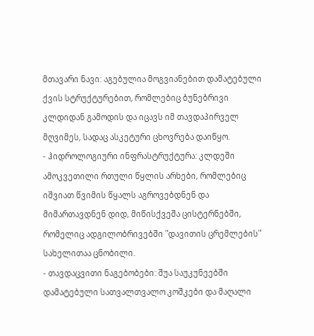მთავარი ნავი: აგებულია მოგვიანებით დამატებული ქვის სტრუქტურებით, რომლებიც ბუნებრივი კლდიდან გამოდის და იცავს იმ თავდაპირველ მღვიმეს, სადაც ასკეტური ცხოვრება დაიწყო.
- ჰიდროლოგიური ინფრასტრუქტურა: კლდეში ამოკვეთილი რთული წყლის არხები, რომლებიც იშვიათ წვიმის წყალს აგროვებდნენ და მიმართავდნენ დიდ, მიწისქვეშა ცისტერნებში, რომელიც ადგილობრივებში "დავითის ცრემლების" სახელითაა ცნობილი.
- თავდაცვითი ნაგებობები: შუა საუკუნეებში დამატებული სათვალთვალო კოშკები და მაღალი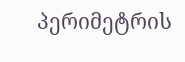პერიმეტრის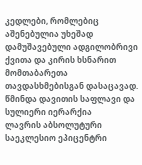კედლები, რომლებიც აშენებულია უხეშად დამუშავებული ადგილობრივი ქვითა და კირის ხსნარით მომთაბარეთა თავდასხმებისგან დასაცავად.
წმინდა დავითის საფლავი და სულიერი იერარქია
ლავრის აბსოლუტური საეკლესიო ეპიცენტრი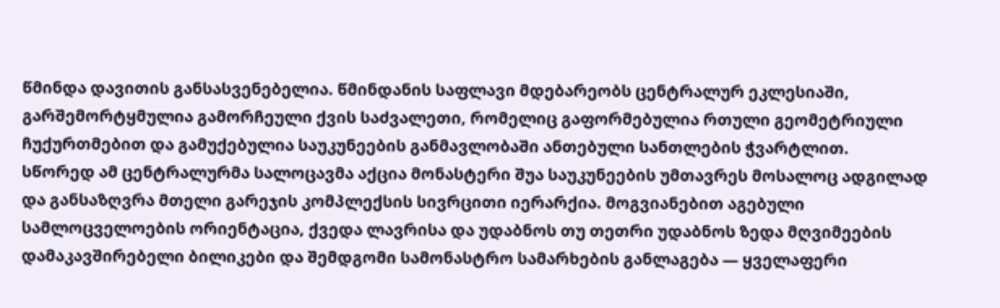წმინდა დავითის განსასვენებელია. წმინდანის საფლავი მდებარეობს ცენტრალურ ეკლესიაში, გარშემორტყმულია გამორჩეული ქვის საძვალეთი, რომელიც გაფორმებულია რთული გეომეტრიული ჩუქურთმებით და გამუქებულია საუკუნეების განმავლობაში ანთებული სანთლების ჭვარტლით.
სწორედ ამ ცენტრალურმა სალოცავმა აქცია მონასტერი შუა საუკუნეების უმთავრეს მოსალოც ადგილად და განსაზღვრა მთელი გარეჯის კომპლექსის სივრცითი იერარქია. მოგვიანებით აგებული სამლოცველოების ორიენტაცია, ქვედა ლავრისა და უდაბნოს თუ თეთრი უდაბნოს ზედა მღვიმეების დამაკავშირებელი ბილიკები და შემდგომი სამონასტრო სამარხების განლაგება — ყველაფერი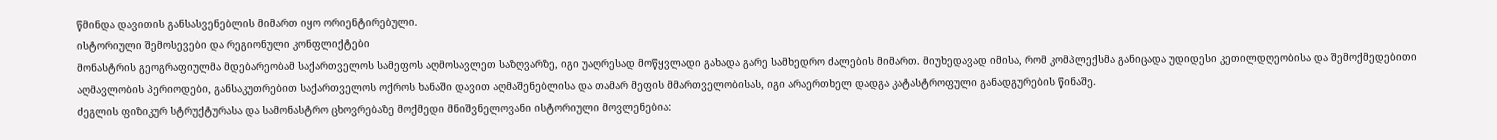წმინდა დავითის განსასვენებლის მიმართ იყო ორიენტირებული.
ისტორიული შემოსევები და რეგიონული კონფლიქტები
მონასტრის გეოგრაფიულმა მდებარეობამ საქართველოს სამეფოს აღმოსავლეთ საზღვარზე, იგი უაღრესად მოწყვლადი გახადა გარე სამხედრო ძალების მიმართ. მიუხედავად იმისა, რომ კომპლექსმა განიცადა უდიდესი კეთილდღეობისა და შემოქმედებითი აღმავლობის პერიოდები, განსაკუთრებით საქართველოს ოქროს ხანაში დავით აღმაშენებლისა და თამარ მეფის მმართველობისას, იგი არაერთხელ დადგა კატასტროფული განადგურების წინაშე.
ძეგლის ფიზიკურ სტრუქტურასა და სამონასტრო ცხოვრებაზე მოქმედი მნიშვნელოვანი ისტორიული მოვლენებია: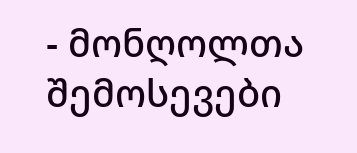- მონღოლთა შემოსევები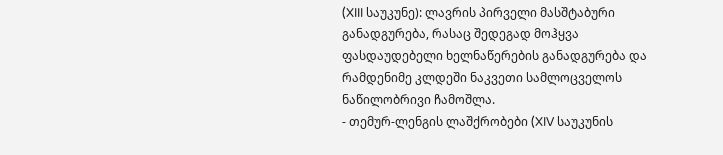(XIII საუკუნე): ლავრის პირველი მასშტაბური განადგურება, რასაც შედეგად მოჰყვა ფასდაუდებელი ხელნაწერების განადგურება და რამდენიმე კლდეში ნაკვეთი სამლოცველოს ნაწილობრივი ჩამოშლა.
- თემურ-ლენგის ლაშქრობები (XIV საუკუნის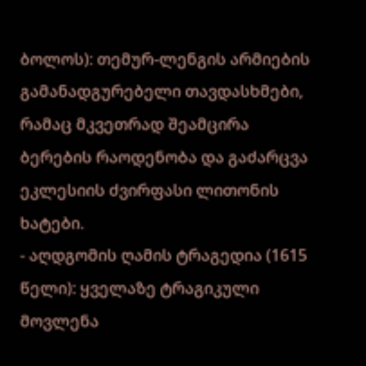ბოლოს): თემურ-ლენგის არმიების გამანადგურებელი თავდასხმები, რამაც მკვეთრად შეამცირა ბერების რაოდენობა და გაძარცვა ეკლესიის ძვირფასი ლითონის ხატები.
- აღდგომის ღამის ტრაგედია (1615 წელი): ყველაზე ტრაგიკული მოვლენა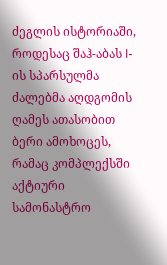ძეგლის ისტორიაში, როდესაც შაჰ-აბას I-ის სპარსულმა ძალებმა აღდგომის ღამეს ათასობით ბერი ამოხოცეს, რამაც კომპლექსში აქტიური სამონასტრო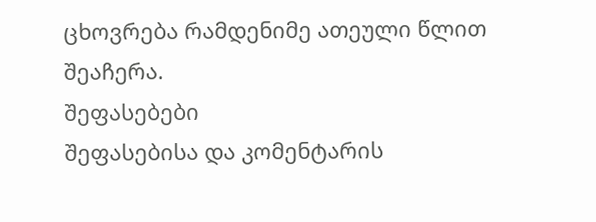ცხოვრება რამდენიმე ათეული წლით შეაჩერა.
შეფასებები
შეფასებისა და კომენტარის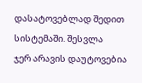დასატოვებლად შედით სისტემაში. შესვლა
ჯერ არავის დაუტოვებია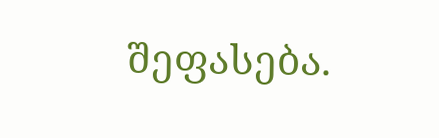შეფასება.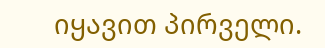იყავით პირველი.